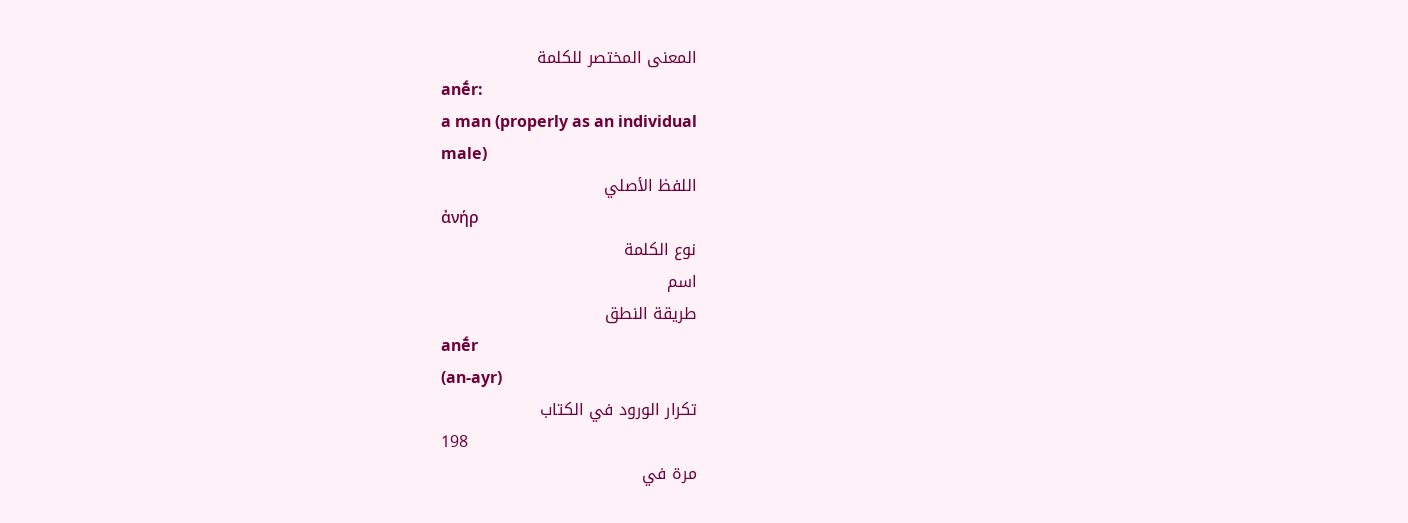المعنى المختصر للكلمة
anḗr:
a man (properly as an individual
male)
اللفظ الأصلي
ἀνήρ
نوع الكلمة
اسم
طريقة النطق
anḗr
(an-ayr)
تكرار الورود في الكتاب
198
مرة في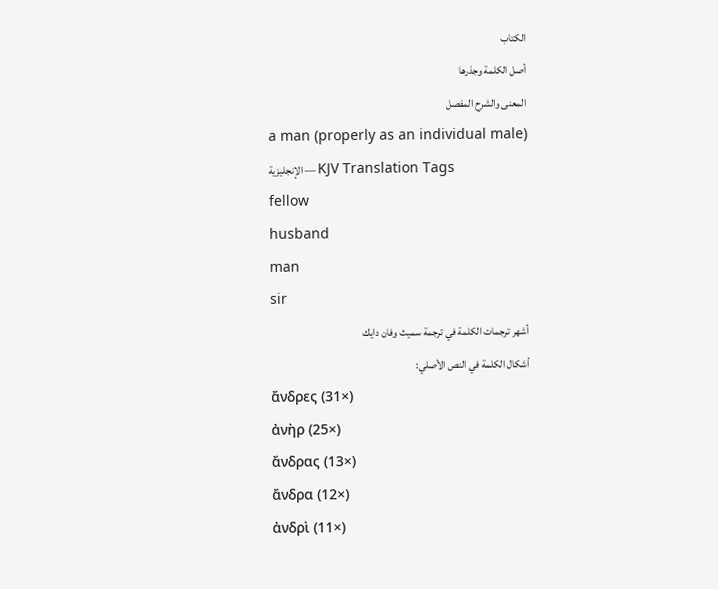الكتاب
أصل الكلمة وجذرها
المعنى والشرح المفصل
a man (properly as an individual male)
الإنجليزية — KJV Translation Tags
fellow
husband
man
sir
أشهر ترجمات الكلمة في ترجمة سميث وفان دايك
أشكال الكلمة في النص الأصلي:
ἄνδρες (31×)
ἀνὴρ (25×)
ἄνδρας (13×)
ἄνδρα (12×)
ἀνδρὶ (11×)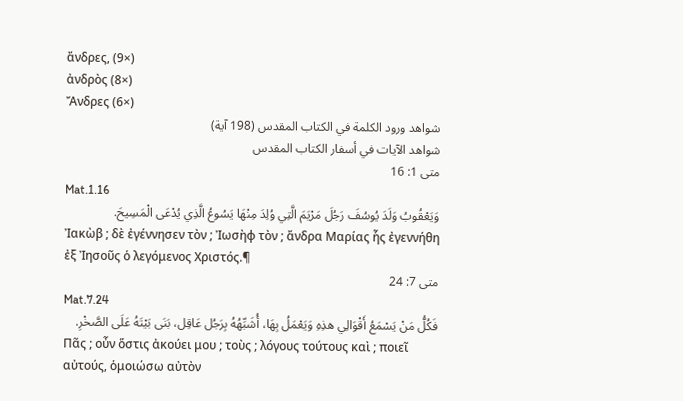ἄνδρες, (9×)
ἀνδρὸς (8×)
Ἄνδρες (6×)
شواهد ورود الكلمة في الكتاب المقدس (198 آية)
شواهد الآيات في أسفار الكتاب المقدس
متى 1: 16
Mat.1.16
وَيَعْقُوبُ وَلَدَ يُوسُفَ رَجُلَ مَرْيَمَ الَّتِي وُلِدَ مِنْهَا يَسُوعُ الَّذِي يُدْعَى الْمَسِيحَ.
Ἰακὼβ ; δὲ ἐγέννησεν τὸν ; Ἰωσὴφ τὸν ; ἄνδρα Μαρίας ἧς ἐγεννήθη ἐξ Ἰησοῦς ὁ λεγόμενος Χριστός.¶
متى 7: 24
Mat.7.24
فَكُلُّ مَنْ يَسْمَعُ أَقْوَالِي هذِهِ وَيَعْمَلُ بِهَا، أُشَبِّهُهُ بِرَجُل عَاقِل، بَنَى بَيْتَهُ عَلَى الصَّخْرِ.
Πᾶς ; οὖν ὅστις ἀκούει μου ; τοὺς ; λόγους τούτους καὶ ; ποιεῖ αὐτούς, ὁμοιώσω αὐτὸν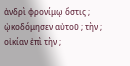ἀνδρὶ φρονίμῳ ὅστις ; ᾠκοδόμησεν αὐτοῦ ; τὴν ; οἰκίαν ἐπὶ τὴν ;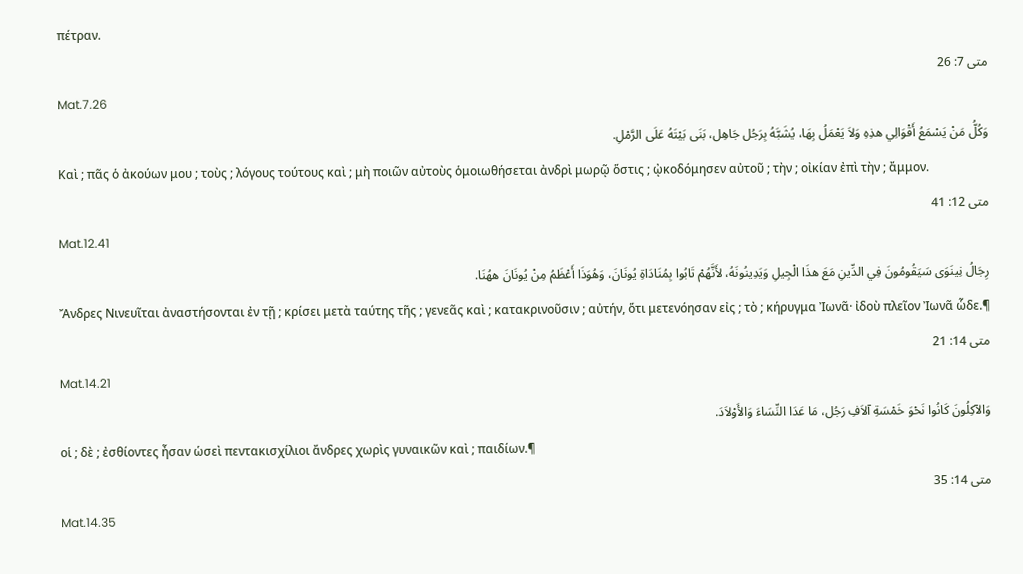πέτραν.
متى 7: 26
Mat.7.26
وَكُلُّ مَنْ يَسْمَعُ أَقْوَالِي هذِهِ وَلاَ يَعْمَلُ بِهَا، يُشَبَّهُ بِرَجُل جَاهِل، بَنَى بَيْتَهُ عَلَى الرَّمْلِ.
Καὶ ; πᾶς ὁ ἀκούων μου ; τοὺς ; λόγους τούτους καὶ ; μὴ ποιῶν αὐτοὺς ὁμοιωθήσεται ἀνδρὶ μωρῷ ὅστις ; ᾠκοδόμησεν αὐτοῦ ; τὴν ; οἰκίαν ἐπὶ τὴν ; ἄμμον.
متى 12: 41
Mat.12.41
رِجَالُ نِينَوَى سَيَقُومُونَ فِي الدِّينِ مَعَ هذَا الْجِيلِ وَيَدِينُونَهُ، لأَنَّهُمْ تَابُوا بِمُنَادَاةِ يُونَانَ، وَهُوَذَا أَعْظَمُ مِنْ يُونَانَ ههُنَا.
Ἄνδρες Νινευῖται ἀναστήσονται ἐν τῇ ; κρίσει μετὰ ταύτης τῆς ; γενεᾶς καὶ ; κατακρινοῦσιν ; αὐτήν, ὅτι μετενόησαν εἰς ; τὸ ; κήρυγμα Ἰωνᾶ· ἰδοὺ πλεῖον Ἰωνᾶ ὧδε.¶
متى 14: 21
Mat.14.21
وَالآكِلُونَ كَانُوا نَحْوَ خَمْسَةِ آلاَفِ رَجُل، مَا عَدَا النِّسَاءَ وَالأَوْلاَدَ.
οἱ ; δὲ ; ἐσθίοντες ἦσαν ὡσεὶ πεντακισχίλιοι ἄνδρες χωρὶς γυναικῶν καὶ ; παιδίων.¶
متى 14: 35
Mat.14.35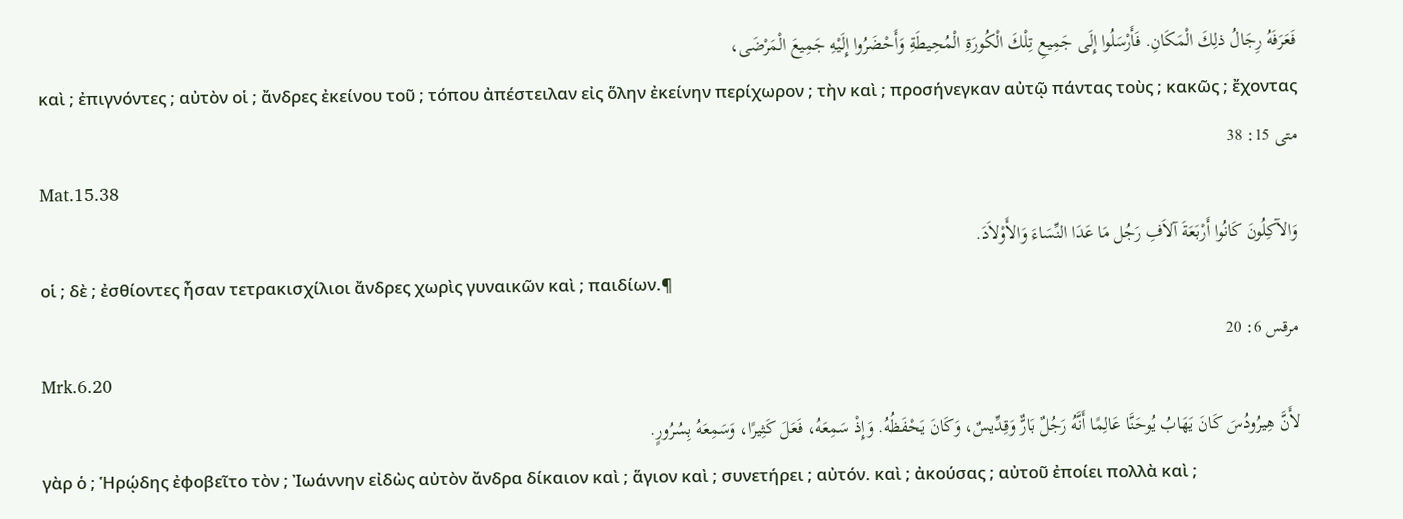فَعَرَفَهُ رِجَالُ ذلِكَ الْمَكَانِ. فَأَرْسَلُوا إِلَى جَمِيعِ تِلْكَ الْكُورَةِ الْمُحِيطَةِ وَأَحْضَرُوا إِلَيْهِ جَمِيعَ الْمَرْضَى،
καὶ ; ἐπιγνόντες ; αὐτὸν οἱ ; ἄνδρες ἐκείνου τοῦ ; τόπου ἀπέστειλαν εἰς ὅλην ἐκείνην περίχωρον ; τὴν καὶ ; προσήνεγκαν αὐτῷ πάντας τοὺς ; κακῶς ; ἔχοντας
متى 15: 38
Mat.15.38
وَالآكِلُونَ كَانُوا أَرْبَعَةَ آلاَفِ رَجُل مَا عَدَا النِّسَاءَ وَالأَوْلاَدَ.
οἱ ; δὲ ; ἐσθίοντες ἦσαν τετρακισχίλιοι ἄνδρες χωρὶς γυναικῶν καὶ ; παιδίων.¶
مرقس 6: 20
Mrk.6.20
لأَنَّ هِيرُودُسَ كَانَ يَهَابُ يُوحَنَّا عَالِمًا أَنَّهُ رَجُلٌ بَارٌّ وَقِدِّيسٌ، وَكَانَ يَحْفَظُهُ. وَإِذْ سَمِعَهُ، فَعَلَ كَثِيرًا، وَسَمِعَهُ بِسُرُورٍ.
γὰρ ὁ ; Ἡρῴδης ἐφοβεῖτο τὸν ; Ἰωάννην εἰδὼς αὐτὸν ἄνδρα δίκαιον καὶ ; ἅγιον καὶ ; συνετήρει ; αὐτόν. καὶ ; ἀκούσας ; αὐτοῦ ἐποίει πολλὰ καὶ ;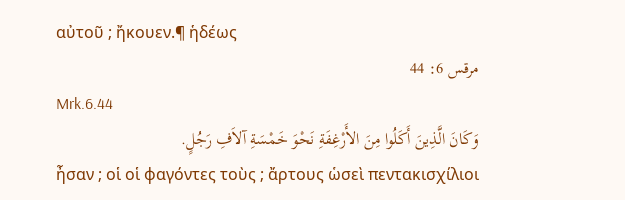αὐτοῦ ; ἤκουεν.¶ ἡδέως
مرقس 6: 44
Mrk.6.44
وَكَانَ الَّذِينَ أَكَلُوا مِنَ الأَرْغِفَةِ نَحْوَ خَمْسَةِ آلاَفِ رَجُلٍ.
ἦσαν ; οἱ οἱ φαγόντες τοὺς ; ἄρτους ὡσεὶ πεντακισχίλιοι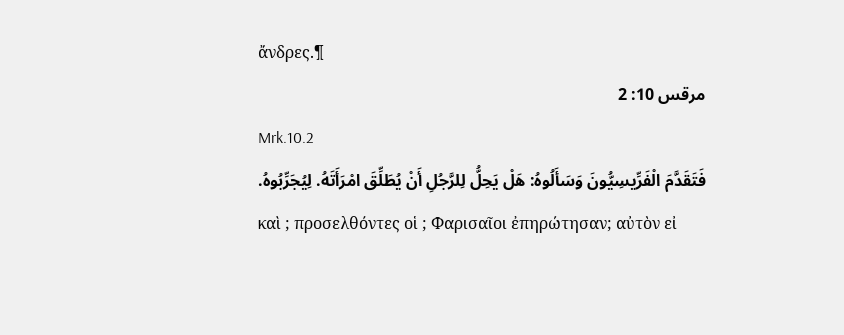ἄνδρες.¶
مرقس 10: 2
Mrk.10.2
فَتَقَدَّمَ الْفَرِّيسِيُّونَ وَسَأَلُوهُ: هَلْ يَحِلُّ لِلرَّجُلِ أَنْ يُطَلِّقَ امْرَأَتَهُ. لِيُجَرِّبُوهُ.
καὶ ; προσελθόντες οἱ ; Φαρισαῖοι ἐπηρώτησαν; αὐτὸν εἰ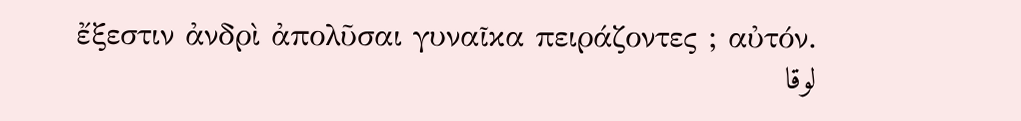ἔξεστιν ἀνδρὶ ἀπολῦσαι γυναῖκα πειράζοντες ; αὐτόν.
لوقا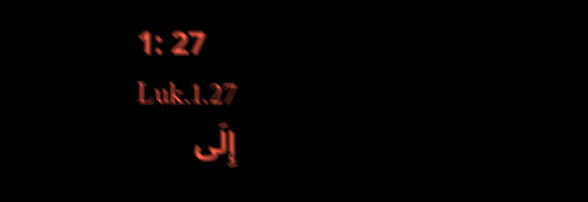1: 27
Luk.1.27
إِلَى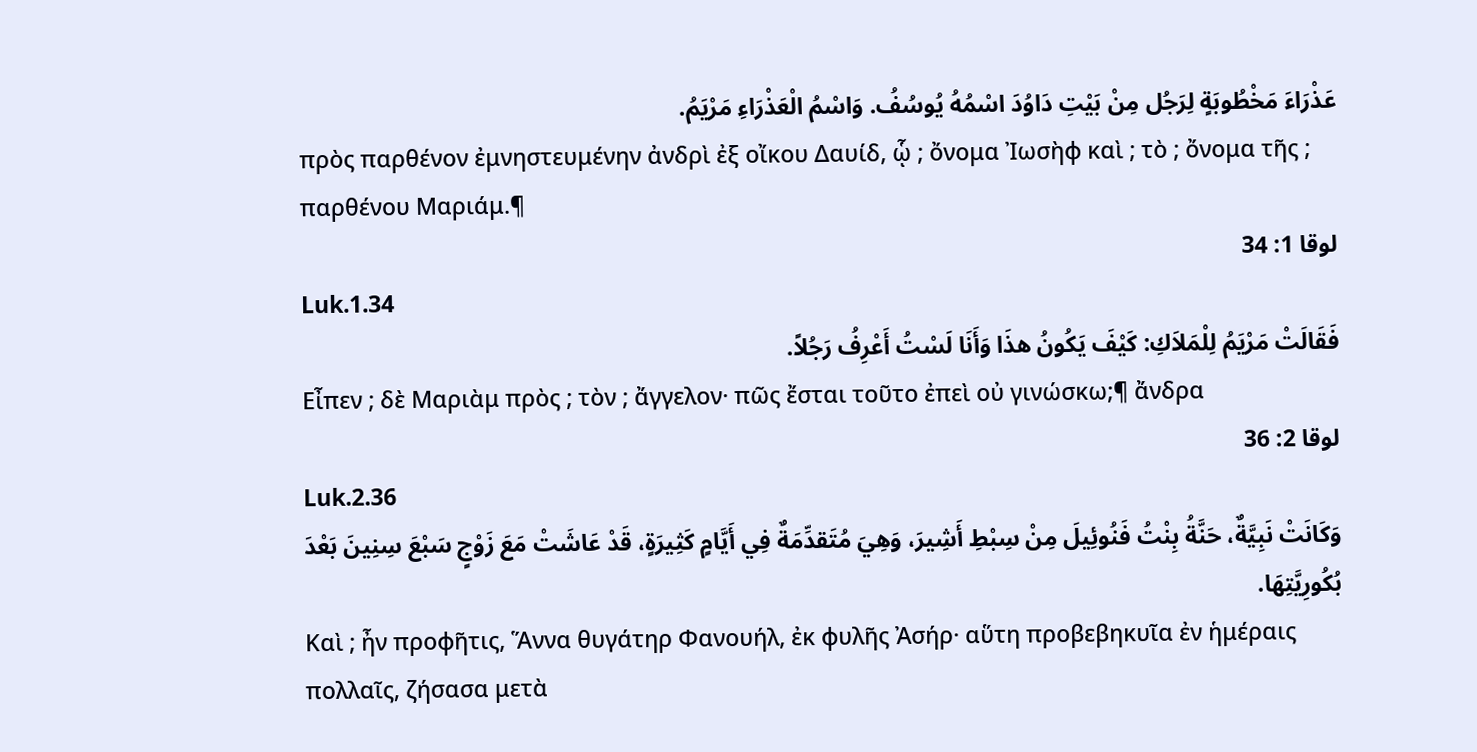عَذْرَاءَ مَخْطُوبَةٍ لِرَجُل مِنْ بَيْتِ دَاوُدَ اسْمُهُ يُوسُفُ. وَاسْمُ الْعَذْرَاءِ مَرْيَمُ.
πρὸς παρθένον ἐμνηστευμένην ἀνδρὶ ἐξ οἴκου Δαυίδ, ᾧ ; ὄνομα Ἰωσὴφ καὶ ; τὸ ; ὄνομα τῆς ; παρθένου Μαριάμ.¶
لوقا 1: 34
Luk.1.34
فَقَالَتْ مَرْيَمُ لِلْمَلاَكِ: كَيْفَ يَكُونُ هذَا وَأَنَا لَسْتُ أَعْرِفُ رَجُلاً.
Εἶπεν ; δὲ Μαριὰμ πρὸς ; τὸν ; ἄγγελον· πῶς ἔσται τοῦτο ἐπεὶ οὐ γινώσκω;¶ ἄνδρα
لوقا 2: 36
Luk.2.36
وَكَانَتْ نَبِيَّةٌ، حَنَّةُ بِنْتُ فَنُوئِيلَ مِنْ سِبْطِ أَشِيرَ، وَهِيَ مُتَقدِّمَةٌ فِي أَيَّامٍ كَثِيرَةٍ، قَدْ عَاشَتْ مَعَ زَوْجٍ سَبْعَ سِنِينَ بَعْدَ بُكُورِيَّتِهَا.
Καὶ ; ἦν προφῆτις, Ἅννα θυγάτηρ Φανουήλ, ἐκ φυλῆς Ἀσήρ· αὕτη προβεβηκυῖα ἐν ἡμέραις πολλαῖς, ζήσασα μετὰ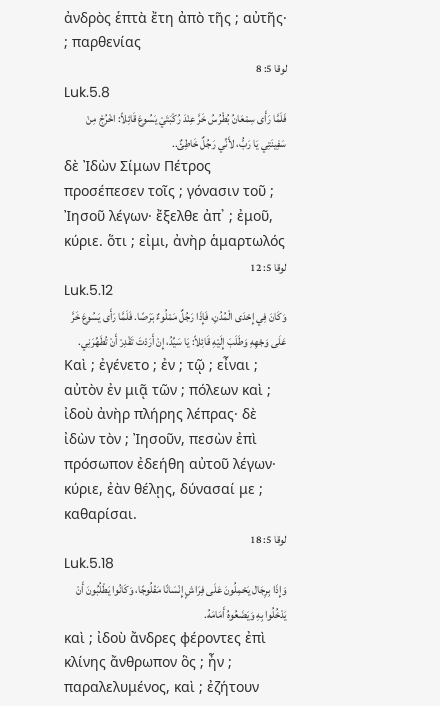ἀνδρὸς ἑπτὰ ἔτη ἀπὸ τῆς ; αὐτῆς· ; παρθενίας
لوقا 5: 8
Luk.5.8
فَلَمَّا رَأَى سِمْعَانُ بُطْرُسُ خَرَّ عِنْدَ رُكْبَتَيْ يَسُوعَ قَائِلاً: اخْرُجْ مِنْ سَفِينَتِي يَا رَبُّ، لأَنِّي رَجُلٌ خَاطِئٌ..
δὲ Ἰδὼν Σίμων Πέτρος προσέπεσεν τοῖς ; γόνασιν τοῦ ; Ἰησοῦ λέγων· ἔξελθε ἀπ᾽ ; ἐμοῦ, κύριε. ὅτι ; εἰμι, ἀνὴρ ἁμαρτωλός
لوقا 5: 12
Luk.5.12
وَكَانَ فِي إِحْدَى الْمُدُنِ، فَإِذَا رَجُلٌ مَمْلُوءٌ بَرَصًا. فَلَمَّا رَأَى يَسُوعَ خَرَّ عَلَى وَجْهِهِ وَطَلَبَ إِلَيْهِ قَائِلاً: يَا سَيِّدُ، إِنْ أَرَدْتَ تَقْدِرْ أَنْ تُطَهِّرَنِي.
Καὶ ; ἐγένετο ; ἐν ; τῷ ; εἶναι ; αὐτὸν ἐν μιᾷ τῶν ; πόλεων καὶ ; ἰδοὺ ἀνὴρ πλήρης λέπρας· δὲ ἰδὼν τὸν ; Ἰησοῦν, πεσὼν ἐπὶ πρόσωπον ἐδεήθη αὐτοῦ λέγων· κύριε, ἐὰν θέλῃς, δύνασαί με ; καθαρίσαι.
لوقا 5: 18
Luk.5.18
وَإِذَا بِرِجَال يَحْمِلُونَ عَلَى فِرَاشٍ إِنْسَانًا مَفْلُوجًا، وَكَانُوا يَطْلُبُونَ أَنْ يَدْخُلُوا بِهِ وَيَضَعُوهُ أَمَامَهُ.
καὶ ; ἰδοὺ ἄνδρες φέροντες ἐπὶ κλίνης ἄνθρωπον ὃς ; ἦν ; παραλελυμένος, καὶ ; ἐζήτουν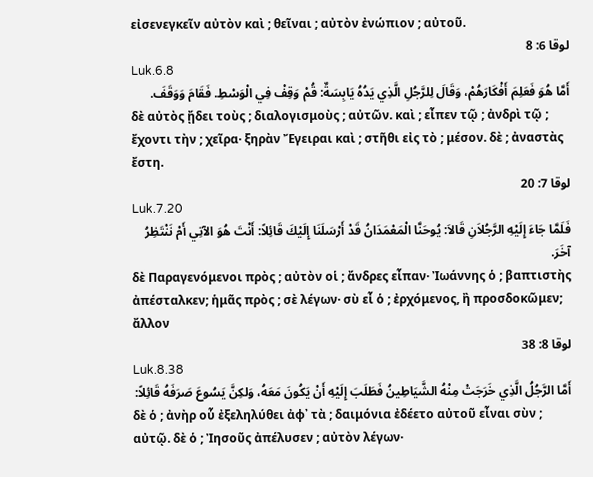εἰσενεγκεῖν αὐτὸν καὶ ; θεῖναι ; αὐτὸν ἐνώπιον ; αὐτοῦ.
لوقا 6: 8
Luk.6.8
أَمَّا هُوَ فَعَلِمَ أَفْكَارَهُمْ، وَقَالَ لِلرَّجُلِ الَّذِي يَدُهُ يَابِسَةٌ: قُمْ وَقِفْ فِي الْوَسْطِ. فَقَامَ وَوَقَفَ.
δὲ αὐτὸς ᾔδει τοὺς ; διαλογισμοὺς ; αὐτῶν. καὶ ; εἶπεν τῷ ; ἀνδρὶ τῷ ; ἔχοντι τὴν ; χεῖρα· ξηρὰν Ἔγειραι καὶ ; στῆθι εἰς τὸ ; μέσον. δὲ ; ἀναστὰς ἔστη.
لوقا 7: 20
Luk.7.20
فَلَمَّا جَاءَ إِلَيْهِ الرَّجُلاَنِ قَالاَ: يُوحَنَّا الْمَعْمَدَانُ قَدْ أَرْسَلَنَا إِلَيْكَ قَائِلاً: أَنْتَ هُوَ الآتِي أَمْ نَنْتَظِرُ آخَرَ.
δὲ Παραγενόμενοι πρὸς ; αὐτὸν οἱ ; ἄνδρες εἶπαν· Ἰωάννης ὁ ; βαπτιστὴς ἀπέσταλκεν; ἡμᾶς πρὸς ; σὲ λέγων· σὺ εἶ ὁ ; ἐρχόμενος, ἢ προσδοκῶμεν; ἄλλον
لوقا 8: 38
Luk.8.38
أَمَّا الرَّجُلُ الَّذِي خَرَجَتْ مِنْهُ الشَّيَاطِينُ فَطَلَبَ إِلَيْهِ أَنْ يَكُونَ مَعَهُ، وَلكِنَّ يَسُوعَ صَرَفَهُ قَائِلاً:
δὲ ὁ ; ἀνὴρ οὗ ἐξεληλύθει ἀφ᾽ τὰ ; δαιμόνια ἐδέετο αὐτοῦ εἶναι σὺν ; αὐτῷ. δὲ ὁ ; Ἰησοῦς ἀπέλυσεν ; αὐτὸν λέγων·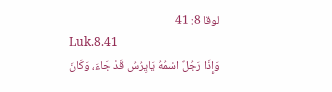لوقا 8: 41
Luk.8.41
وَإِذَا رَجُلٌ اسْمُهُ يَايِرُسُ قَدْ جَاءَ، وَكَانَ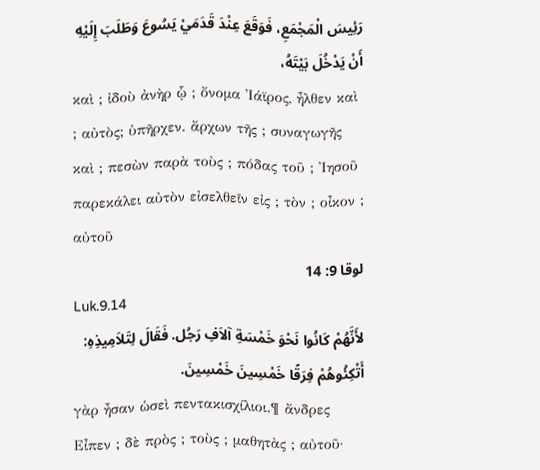رَئِيسَ الْمَجْمَعِ، فَوَقَعَ عِنْدَ قَدَمَيْ يَسُوعَ وَطَلَبَ إِلَيْهِ أَنْ يَدْخُلَ بَيْتَهُ،
καὶ ; ἰδοὺ ἀνὴρ ᾧ ; ὄνομα Ἰάϊρος, ἦλθεν καὶ ; αὐτὸς; ὑπῆρχεν. ἄρχων τῆς ; συναγωγῆς καὶ ; πεσὼν παρὰ τοὺς ; πόδας τοῦ ; Ἰησοῦ παρεκάλει αὐτὸν εἰσελθεῖν εἰς ; τὸν ; οἶκον ; αὐτοῦ
لوقا 9: 14
Luk.9.14
لأَنَّهُمْ كَانُوا نَحْوَ خَمْسَةِ آلاَفِ رَجُل. فَقَالَ لِتَلاَمِيذِهِ: أَتْكِئُوهُمْ فِرَقًا خَمْسِينَ خَمْسِينَ.
γὰρ ἦσαν ὡσεὶ πεντακισχίλιοι.¶ ἄνδρες Εἶπεν ; δὲ πρὸς ; τοὺς ; μαθητὰς ; αὐτοῦ·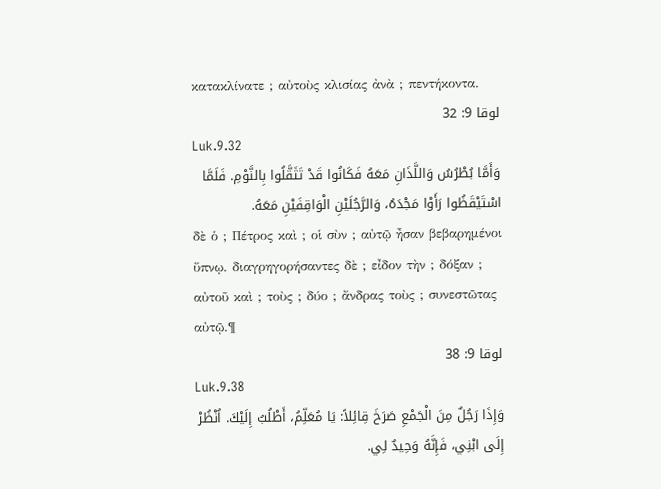κατακλίνατε ; αὐτοὺς κλισίας ἀνὰ ; πεντήκοντα.
لوقا 9: 32
Luk.9.32
وَأَمَّا بُطْرُسُ وَاللَّذَانِ مَعَهُ فَكَانُوا قَدْ تَثَقَّلُوا بِالنَّوْمِ. فَلَمَّا اسْتَيْقَظُوا رَأَوْا مَجْدَهُ، وَالرَّجُلَيْنِ الْوَاقِفَيْنِ مَعَهُ.
δὲ ὁ ; Πέτρος καὶ ; οἱ σὺν ; αὐτῷ ἦσαν βεβαρημένοι ὕπνῳ. διαγρηγορήσαντες δὲ ; εἶδον τὴν ; δόξαν ; αὐτοῦ καὶ ; τοὺς ; δύο ; ἄνδρας τοὺς ; συνεστῶτας αὐτῷ.¶
لوقا 9: 38
Luk.9.38
وَإِذَا رَجُلٌ مِنَ الْجَمْعِ صَرَخَ قِائِلاً: يَا مُعَلِّمُ، أَطْلُبُ إِلَيْكَ. اُنْظُرْ إِلَى ابْنِي، فَإِنَّهُ وَحِيدٌ لِي.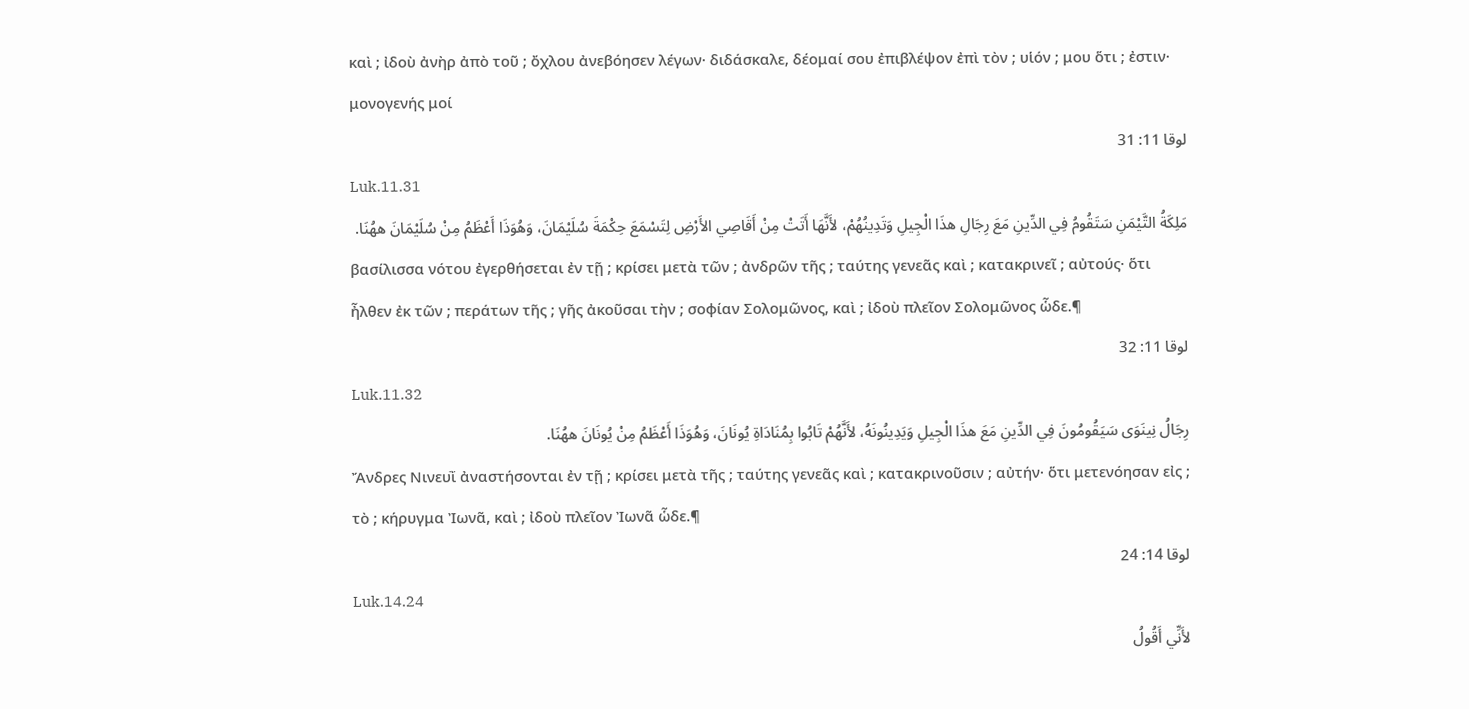καὶ ; ἰδοὺ ἀνὴρ ἀπὸ τοῦ ; ὄχλου ἀνεβόησεν λέγων· διδάσκαλε, δέομαί σου ἐπιβλέψον ἐπὶ τὸν ; υἱόν ; μου ὅτι ; ἐστιν· μονογενής μοί
لوقا 11: 31
Luk.11.31
مَلِكَةُ التَّيْمَنِ سَتَقُومُ فِي الدِّينِ مَعَ رِجَالِ هذَا الْجِيلِ وَتَدِينُهُمْ، لأَنَّهَا أَتَتْ مِنْ أَقَاصِي الأَرْضِ لِتَسْمَعَ حِكْمَةَ سُلَيْمَانَ، وَهُوَذَا أَعْظَمُ مِنْ سُلَيْمَانَ ههُنَا.
βασίλισσα νότου ἐγερθήσεται ἐν τῇ ; κρίσει μετὰ τῶν ; ἀνδρῶν τῆς ; ταύτης γενεᾶς καὶ ; κατακρινεῖ ; αὐτούς· ὅτι ἦλθεν ἐκ τῶν ; περάτων τῆς ; γῆς ἀκοῦσαι τὴν ; σοφίαν Σολομῶνος, καὶ ; ἰδοὺ πλεῖον Σολομῶνος ὧδε.¶
لوقا 11: 32
Luk.11.32
رِجَالُ نِينَوَى سَيَقُومُونَ فِي الدِّينِ مَعَ هذَا الْجِيلِ وَيَدِينُونَهُ، لأَنَّهُمْ تَابُوا بِمُنَادَاةِ يُونَانَ، وَهُوَذَا أَعْظَمُ مِنْ يُونَانَ ههُنَا.
Ἄνδρες Νινευῒ ἀναστήσονται ἐν τῇ ; κρίσει μετὰ τῆς ; ταύτης γενεᾶς καὶ ; κατακρινοῦσιν ; αὐτήν· ὅτι μετενόησαν εἰς ; τὸ ; κήρυγμα Ἰωνᾶ, καὶ ; ἰδοὺ πλεῖον Ἰωνᾶ ὧδε.¶
لوقا 14: 24
Luk.14.24
لأَنِّي أَقُولُ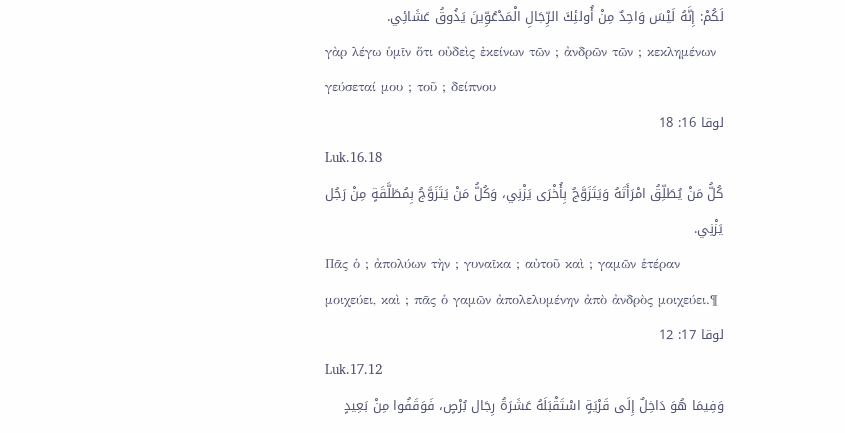لَكُمْ: إِنَّهُ لَيْسَ وَاحِدٌ مِنْ أُولئِكَ الرِّجَالِ الْمَدْعُوِّينَ يَذُوقُ عَشَائِي.
γὰρ λέγω ὑμῖν ὅτι οὐδεὶς ἐκείνων τῶν ; ἀνδρῶν τῶν ; κεκλημένων γεύσεταί μου ; τοῦ ; δείπνου
لوقا 16: 18
Luk.16.18
كُلُّ مَنْ يُطَلِّقُ امْرَأَتَهُ وَيَتَزَوَّجُ بِأُخْرَى يَزْنِي، وَكُلُّ مَنْ يَتَزَوَّجُ بِمُطَلَّقَةٍ مِنْ رَجُل يَزْنِي.
Πᾶς ὁ ; ἀπολύων τὴν ; γυναῖκα ; αὐτοῦ καὶ ; γαμῶν ἑτέραν μοιχεύει, καὶ ; πᾶς ὁ γαμῶν ἀπολελυμένην ἀπὸ ἀνδρὸς μοιχεύει.¶
لوقا 17: 12
Luk.17.12
وَفِيمَا هُوَ دَاخِلٌ إِلَى قَرْيَةٍ اسْتَقْبَلَهُ عَشَرَةُ رِجَال بُرْصٍ، فَوَقَفُوا مِنْ بَعِيدٍ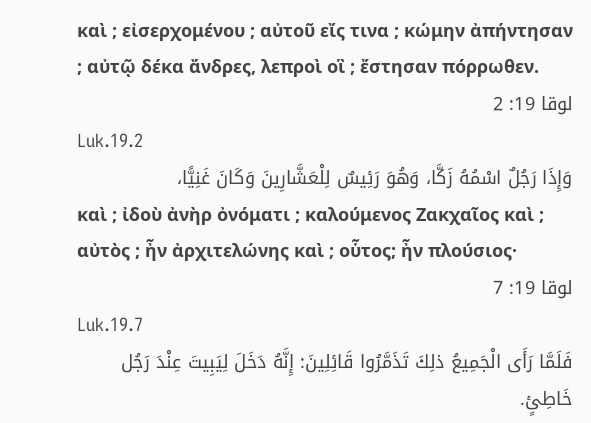καὶ ; εἰσερχομένου ; αὐτοῦ εἴς τινα ; κώμην ἀπήντησαν ; αὐτῷ δέκα ἄνδρες, λεπροὶ οἳ ; ἔστησαν πόρρωθεν.
لوقا 19: 2
Luk.19.2
وَإِذَا رَجُلٌ اسْمُهُ زَكَّا، وَهُوَ رَئِيسٌ لِلْعَشَّارِينَ وَكَانَ غَنِيًّا،
καὶ ; ἰδοὺ ἀνὴρ ὀνόματι ; καλούμενος Ζακχαῖος καὶ ; αὐτὸς ; ἦν ἀρχιτελώνης καὶ ; οὗτος; ἦν πλούσιος·
لوقا 19: 7
Luk.19.7
فَلَمَّا رَأَى الْجَمِيعُ ذلِكَ تَذَمَّرُوا قَائِلِينَ: إِنَّهُ دَخَلَ لِيَبِيتَ عِنْدَ رَجُل خَاطِئٍ.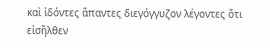καὶ ἰδόντες ἅπαντες διεγόγγυζον λέγοντες ὅτι εἰσῆλθεν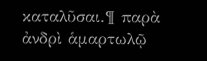καταλῦσαι.¶ παρὰ ἀνδρὶ ἁμαρτωλῷ